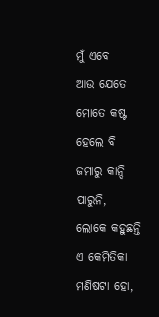ମୁଁ ଏବେ
ଆଉ ଯେତେ ମୋତେ କଷ୍ଟ ହେଲେ ବି
ଜମାରୁ କାନ୍ଦି ପାରୁନି,
ଲୋକେ କହୁଛନ୍ତି
ଏ କେମିତିକା ମଣିଷଟା ହୋ,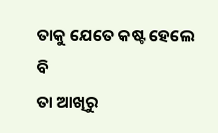ତାକୁ ଯେତେ କଷ୍ଟ ହେଲେ ବି
ତା ଆଖିରୁ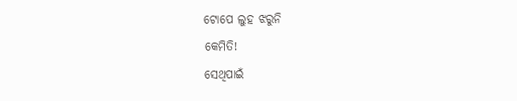ଟୋପେ ଲୁହ ଝରୁନି
କେମିତି!
ସେଥିପାଇଁ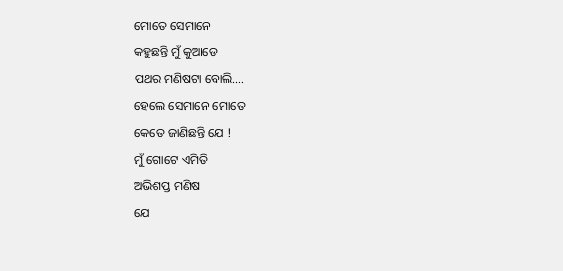ମୋତେ ସେମାନେ
କହୁଛନ୍ତି ମୁଁ କୁଆଡେ
ପଥର ମଣିଷଟା ବୋଲି….
ହେଲେ ସେମାନେ ମୋତେ
କେତେ ଜାଣିଛନ୍ତି ଯେ !
ମୁଁ ଗୋଟେ ଏମିତି
ଅଭିଶପ୍ତ ମଣିଷ
ଯେ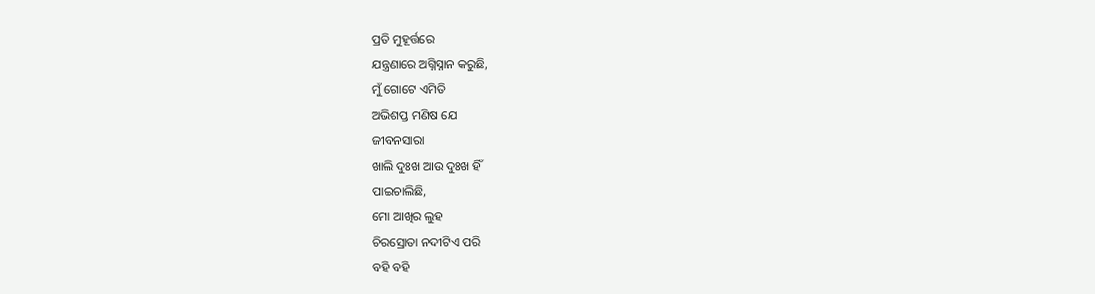ପ୍ରତି ମୁହୂର୍ତ୍ତରେ
ଯନ୍ତ୍ରଣାରେ ଅଗ୍ନିସ୍ନାନ କରୁଛି,
ମୁଁ ଗୋଟେ ଏମିତି
ଅଭିଶପ୍ତ ମଣିଷ ଯେ
ଜୀବନସାରା
ଖାଲି ଦୁଃଖ ଆଉ ଦୁଃଖ ହିଁ
ପାଇଚାଲିଛି,
ମୋ ଆଖିର ଲୁହ
ଚିରସ୍ରୋତା ନଦୀଟିଏ ପରି
ବହି ବହି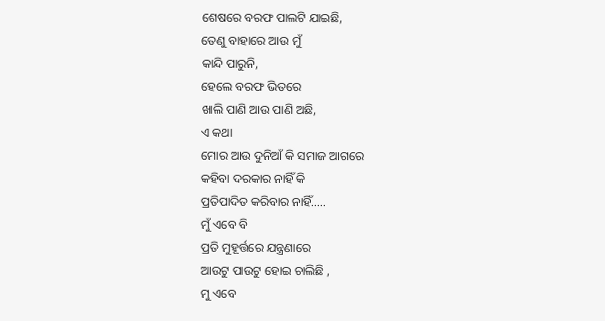ଶେଷରେ ବରଫ ପାଲଟି ଯାଇଛି,
ତେଣୁ ବାହାରେ ଆଉ ମୁଁ
କାନ୍ଦି ପାରୁନି,
ହେଲେ ବରଫ ଭିତରେ
ଖାଲି ପାଣି ଆଉ ପାଣି ଅଛି,
ଏ କଥା
ମୋର ଆଉ ଦୁନିଆଁ କି ସମାଜ ଆଗରେ
କହିବା ଦରକାର ନାହିଁ କି
ପ୍ରତିପାଦିତ କରିବାର ନାହିଁ…..
ମୁଁ ଏବେ ବି
ପ୍ରତି ମୁହୂର୍ତ୍ତରେ ଯନ୍ତ୍ରଣାରେ
ଆଉଟୁ ପାଉଟୁ ହୋଇ ଚାଲିଛି ,
ମୁ ଏବେ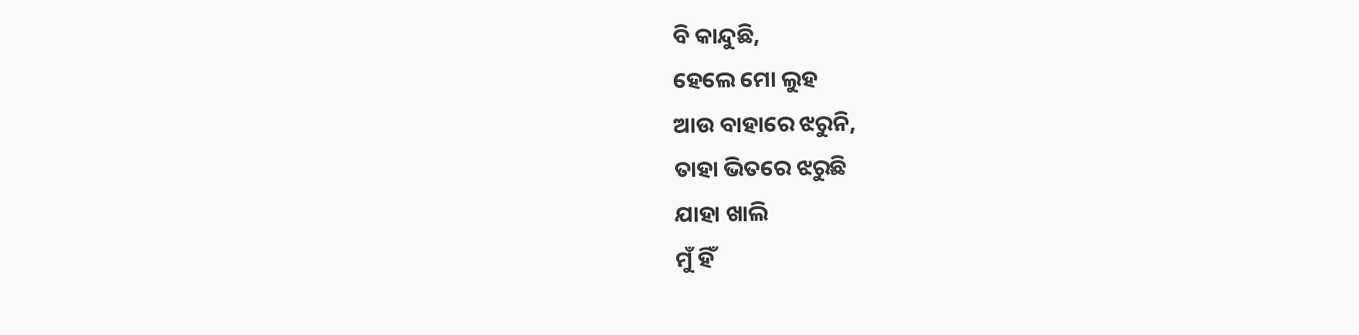ବି କାନ୍ଦୁଛି,
ହେଲେ ମୋ ଲୁହ
ଆଉ ବାହାରେ ଝରୁନି,
ତାହା ଭିତରେ ଝରୁଛି
ଯାହା ଖାଲି
ମୁଁ ହିଁ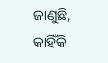ଜାଣୁଛି,
କାହିଁକି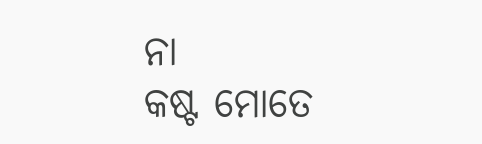ନା
କଷ୍ଟ ମୋତେ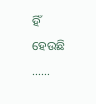ହିଁ ହେଉଛି ……